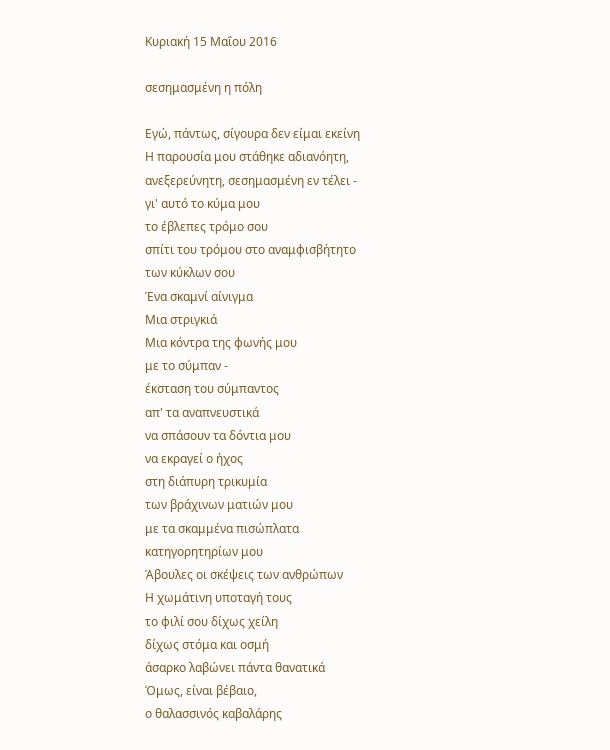Κυριακή 15 Μαΐου 2016

σεσημασμένη η πόλη

Εγώ, πάντως, σίγουρα δεν είμαι εκείνη
Η παρουσία μου στάθηκε αδιανόητη,
ανεξερεύνητη, σεσημασμένη εν τέλει -
γι' αυτό το κύμα μου
το έβλεπες τρόμο σου
σπίτι του τρόμου στο αναμφισβήτητο
των κύκλων σου
Ένα σκαμνί αίνιγμα
Μια στριγκιά
Μια κόντρα της φωνής μου
με το σύμπαν -
έκσταση του σύμπαντος
απ' τα αναπνευστικά
να σπάσουν τα δόντια μου
να εκραγεί ο ήχος
στη διάπυρη τρικυμία
των βράχινων ματιών μου
με τα σκαμμένα πισώπλατα
κατηγορητηρίων μου
Άβουλες οι σκέψεις των ανθρώπων
Η χωμάτινη υποταγή τους
το φιλί σου δίχως χείλη
δίχως στόμα και οσμή
άσαρκο λαβώνει πάντα θανατικά
Όμως, είναι βέβαιο,
ο θαλασσινός καβαλάρης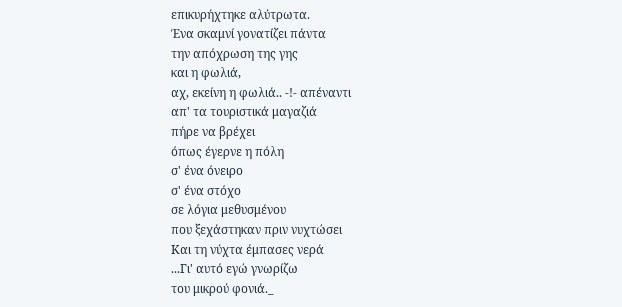επικυρήχτηκε αλύτρωτα.
Ένα σκαμνί γονατίζει πάντα
την απόχρωση της γης
και η φωλιά,
αχ, εκείνη η φωλιά.. -!- απέναντι
απ' τα τουριστικά μαγαζιά
πήρε να βρέχει
όπως έγερνε η πόλη
σ' ένα όνειρο
σ' ένα στόχο
σε λόγια μεθυσμένου
που ξεχάστηκαν πριν νυχτώσει
Και τη νύχτα έμπασες νερά
...Γι' αυτό εγώ γνωρίζω
του μικρού φονιά._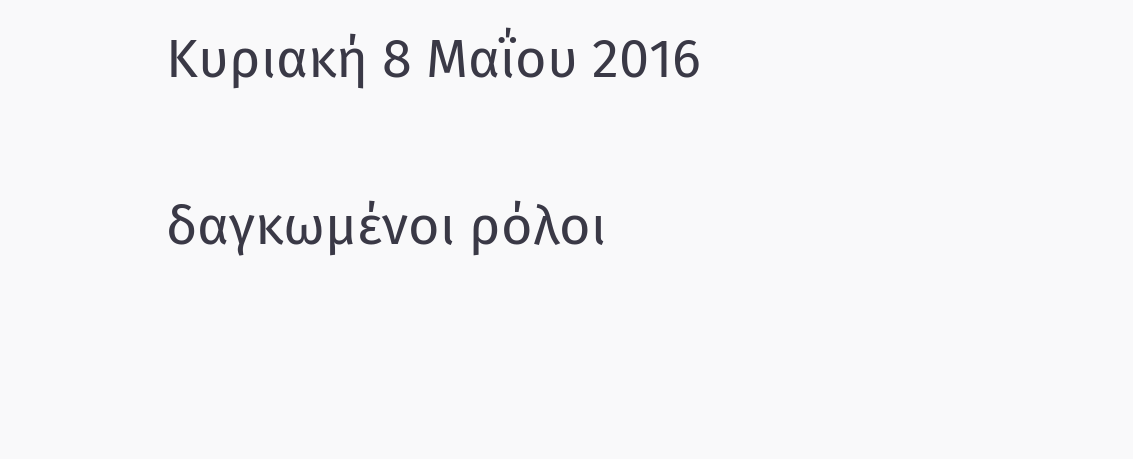Κυριακή 8 Μαΐου 2016

δαγκωμένοι ρόλοι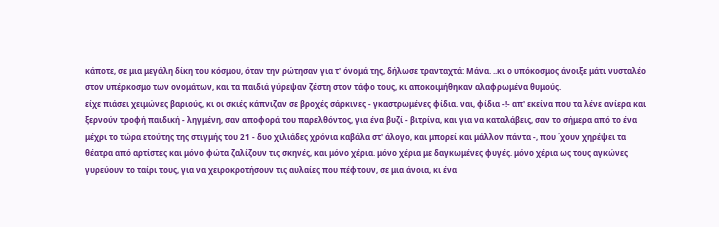κάποτε, σε μια μεγάλη δίκη του κόσμου, όταν την ρώτησαν για τ' όνομά της, δήλωσε τρανταχτά: Μάνα. ..κι ο υπόκοσμος άνοιξε μάτι νυσταλέο στον υπέρκοσμο των ονομάτων, και τα παιδιά γύρεψαν ζέστη στον τάφο τους, κι αποκοιμήθηκαν αλαφρωμένα θυμούς.
είχε πιάσει χειμώνες βαριούς, κι οι σκιές κάπνιζαν σε βροχές σάρκινες - γκαστρωμένες φίδια. ναι, φίδια -!- απ' εκείνα που τα λένε ανίερα και ξερνούν τροφή παιδική - ληγμένη, σαν αποφορά του παρελθόντος, για ένα βυζί - βιτρίνα, και για να καταλάβεις, σαν το σήμερα από το ένα μέχρι το τώρα ετούτης της στιγμής του 21 - δυο χιλιάδες χρόνια καβάλα στ' άλογο, και μπορεί και μάλλον πάντα -, που ΄χουν χηρέψει τα θέατρα από αρτίστες και μόνο φώτα ζαλίζουν τις σκηνές, και μόνο χέρια. μόνο χέρια με δαγκωμένες φυγές. μόνο χέρια ως τους αγκώνες γυρεύουν το ταίρι τους, για να χειροκροτήσουν τις αυλαίες που πέφτουν, σε μια άνοια, κι ένα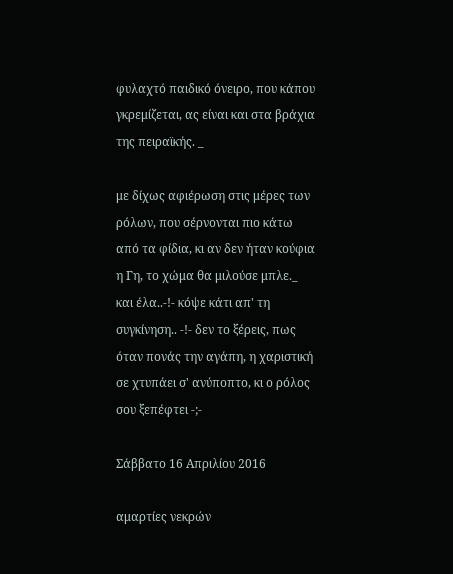φυλαχτό παιδικό όνειρο, που κάπου γκρεμίζεται, ας είναι και στα βράχια της πειραϊκής. _

με δίχως αφιέρωση στις μέρες των ρόλων, που σέρνονται πιο κάτω από τα φίδια, κι αν δεν ήταν κούφια η Γη, το χώμα θα μιλούσε μπλε._ και έλα..-!- κόψε κάτι απ' τη συγκίνηση.. -!- δεν το ξέρεις, πως όταν πονάς την αγάπη, η χαριστική σε χτυπάει σ' ανύποπτο, κι ο ρόλος σου ξεπέφτει -;-

Σάββατο 16 Απριλίου 2016

αμαρτίες νεκρών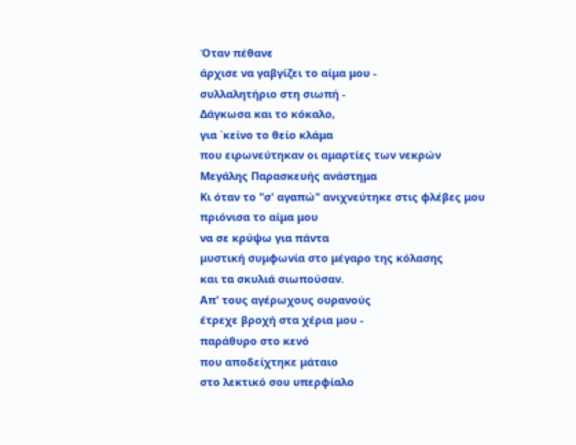Όταν πέθανε
άρχισε να γαβγίζει το αίμα μου -
συλλαλητήριο στη σιωπή -
Δάγκωσα και το κόκαλο,
για ΄κείνο το θείο κλάμα
που ειρωνεύτηκαν οι αμαρτίες των νεκρών
Μεγάλης Παρασκευής ανάστημα
Κι όταν το "σ' αγαπώ" ανιχνεύτηκε στις φλέβες μου
πριόνισα το αίμα μου
να σε κρύψω για πάντα
μυστική συμφωνία στο μέγαρο της κόλασης
και τα σκυλιά σιωπούσαν.
Απ' τους αγέρωχους ουρανούς
έτρεχε βροχή στα χέρια μου -
παράθυρο στο κενό
που αποδείχτηκε μάταιο
στο λεκτικό σου υπερφίαλο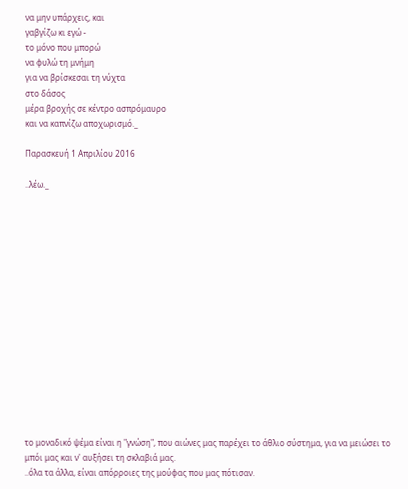να μην υπάρχεις, και
γαβγίζω κι εγώ -
το μόνο που μπορώ
να φυλώ τη μνήμη
για να βρίσκεσαι τη νύχτα
στο δάσος
μέρα βροχής σε κέντρο ασπρόμαυρο
και να καπνίζω αποχωρισμό._

Παρασκευή 1 Απριλίου 2016

..λέω._
















το μοναδικό ψέμα είναι η "γνώση", που αιώνες μας παρέχει το άθλιο σύστημα, για να μειώσει το μπόι μας και ν' αυξήσει τη σκλαβιά μας.
..όλα τα άλλα, είναι απόρροιες της μούφας που μας πότισαν.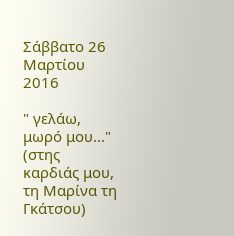Σάββατο 26 Μαρτίου 2016

" γελάω, μωρό μου..." (στης καρδιάς μου, τη Μαρίνα τη Γκάτσου)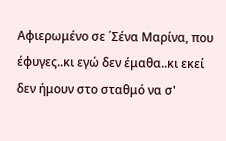Αφιερωμένο σε ΄Σένα Μαρίνα, που έφυγες..κι εγώ δεν έμαθα..κι εκεί δεν ήμουν στο σταθμό να σ'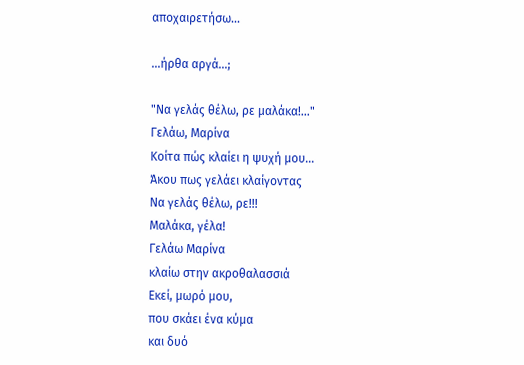αποχαιρετήσω...

...ήρθα αργά...;

"Να γελάς θέλω, ρε μαλάκα!..."
Γελάω, Μαρίνα
Κοίτα πώς κλαίει η ψυχή μου...
Άκου πως γελάει κλαίγοντας
Να γελάς θέλω, ρε!!!
Μαλάκα, γέλα!
Γελάω Μαρίνα
κλαίω στην ακροθαλασσιά
Εκεί, μωρό μου,
που σκάει ένα κύμα
και δυό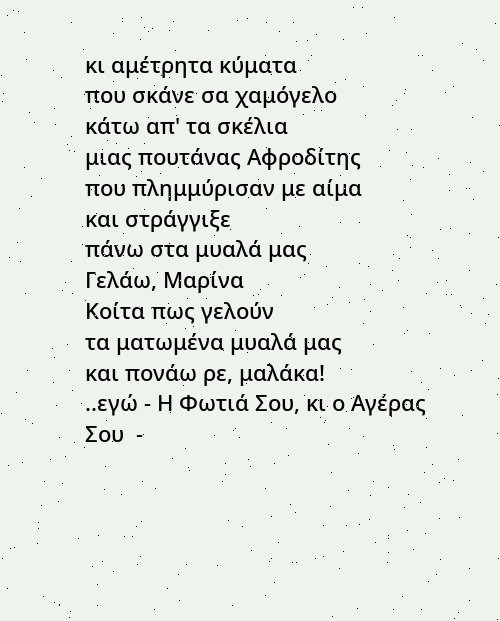κι αμέτρητα κύματα
που σκάνε σα χαμόγελο
κάτω απ' τα σκέλια
μιας πουτάνας Αφροδίτης
που πλημμύρισαν με αίμα
και στράγγιξε
πάνω στα μυαλά μας
Γελάω, Μαρίνα
Κοίτα πως γελούν
τα ματωμένα μυαλά μας
και πονάω ρε, μαλάκα!
..εγώ - Η Φωτιά Σου, κι ο Αγέρας Σου  -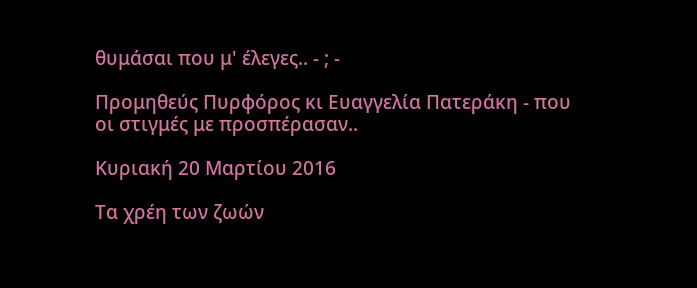θυμάσαι που μ' έλεγες.. - ; -

Προμηθεύς Πυρφόρος κι Ευαγγελία Πατεράκη - που οι στιγμές με προσπέρασαν..

Κυριακή 20 Μαρτίου 2016

Τα χρέη των ζωών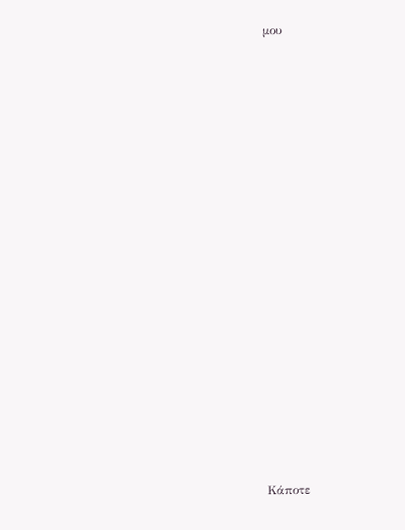μου






















Κάποτε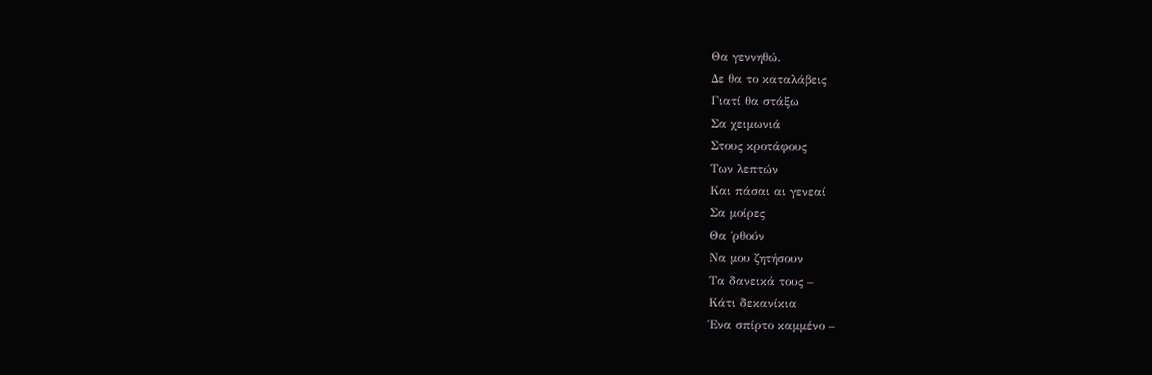Θα γεννηθώ.
Δε θα το καταλάβεις
Γιατί θα στάξω
Σα χειμωνιά
Στους κροτάφους
Των λεπτών
Και πάσαι αι γενεαί
Σα μοίρες
Θα ΄ρθούν
Να μου ζητήσουν
Τα δανεικά τους –
Κάτι δεκανίκια
Ένα σπίρτο καμμένο –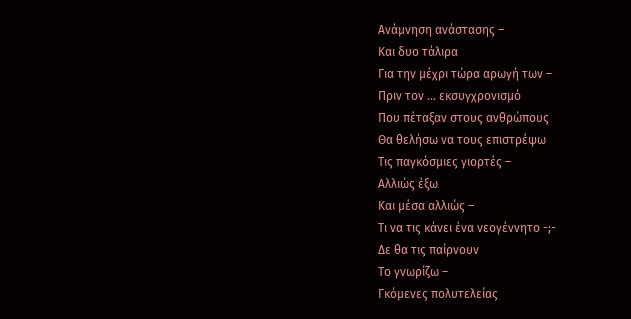Ανάμνηση ανάστασης –
Και δυο τάλιρα
Για την μέχρι τώρα αρωγή των –
Πριν τον … εκσυγχρονισμό
Που πέταξαν στους ανθρώπους
Θα θελήσω να τους επιστρέψω
Τις παγκόσμιες γιορτές –
Αλλιώς έξω
Και μέσα αλλιώς –
Τι να τις κάνει ένα νεογέννητο -;-
Δε θα τις παίρνουν
Το γνωρίζω –
Γκόμενες πολυτελείας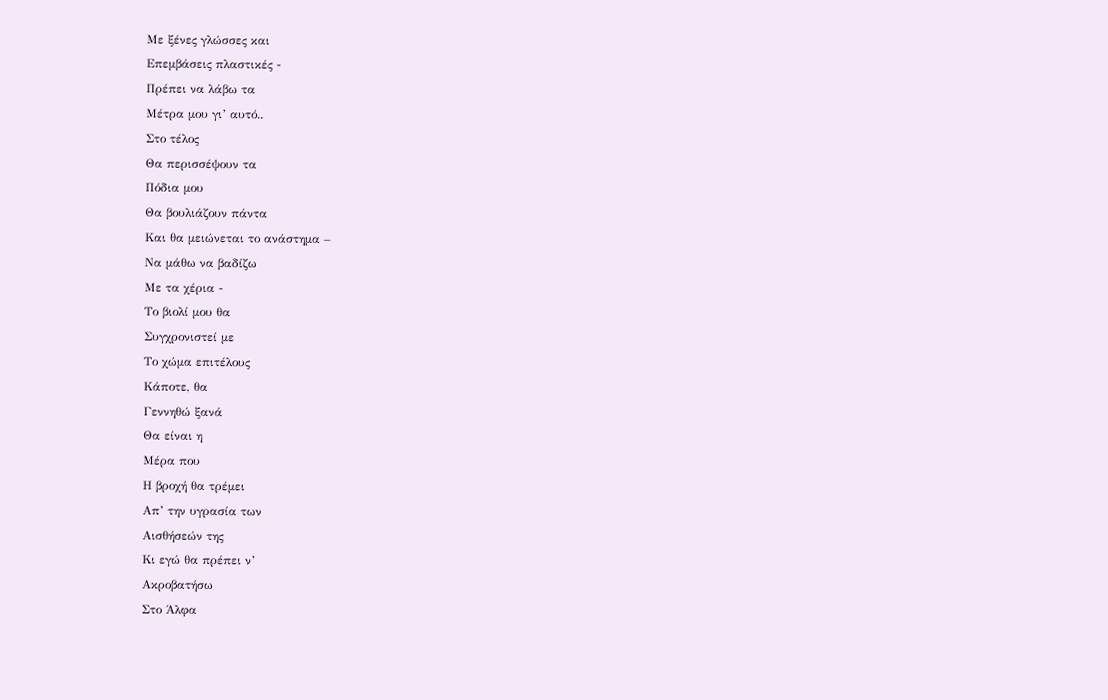Με ξένες γλώσσες και
Επεμβάσεις πλαστικές -
Πρέπει να λάβω τα
Μέτρα μου γι’ αυτό..
Στο τέλος
Θα περισσέψουν τα
Πόδια μου
Θα βουλιάζουν πάντα
Και θα μειώνεται το ανάστημα –
Να μάθω να βαδίζω
Με τα χέρια -
Το βιολί μου θα
Συγχρονιστεί με
Το χώμα επιτέλους
Κάποτε, θα
Γεννηθώ ξανά
Θα είναι η
Μέρα που
Η βροχή θα τρέμει
Απ’ την υγρασία των
Αισθήσεών της
Κι εγώ θα πρέπει ν’
Ακροβατήσω
Στο Άλφα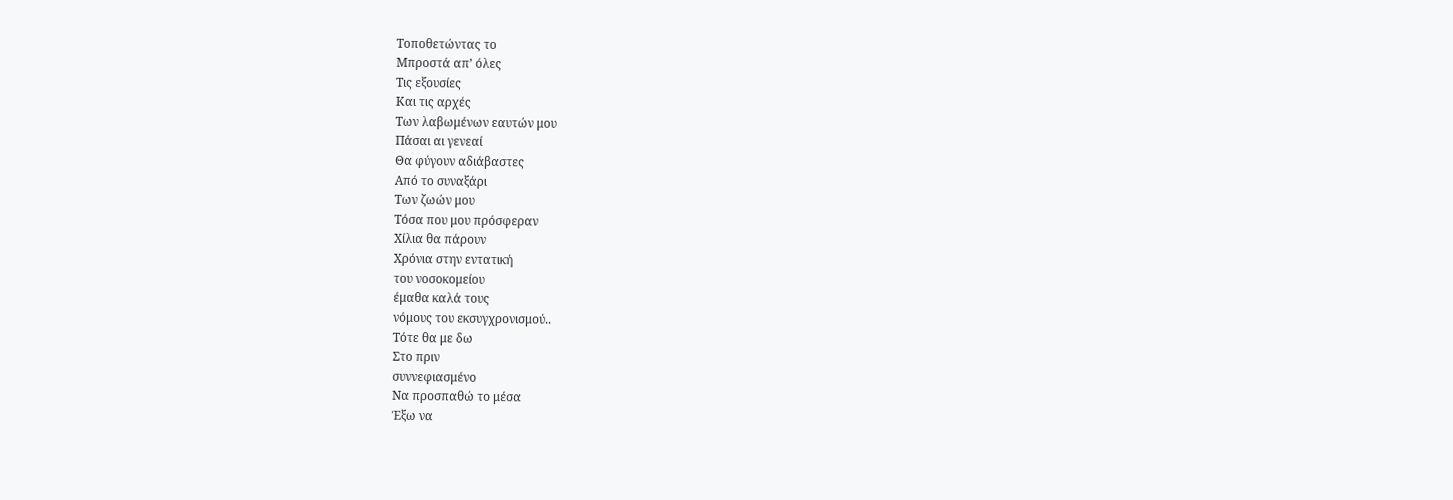Τοποθετώντας το
Μπροστά απ’ όλες
Τις εξουσίες
Και τις αρχές
Των λαβωμένων εαυτών μου
Πάσαι αι γενεαί
Θα φύγουν αδιάβαστες
Από το συναξάρι
Των ζωών μου
Τόσα που μου πρόσφεραν
Χίλια θα πάρουν
Χρόνια στην εντατική
του νοσοκομείου
έμαθα καλά τους
νόμους του εκσυγχρονισμού..
Τότε θα με δω
Στο πριν
συννεφιασμένο
Να προσπαθώ το μέσα
Έξω να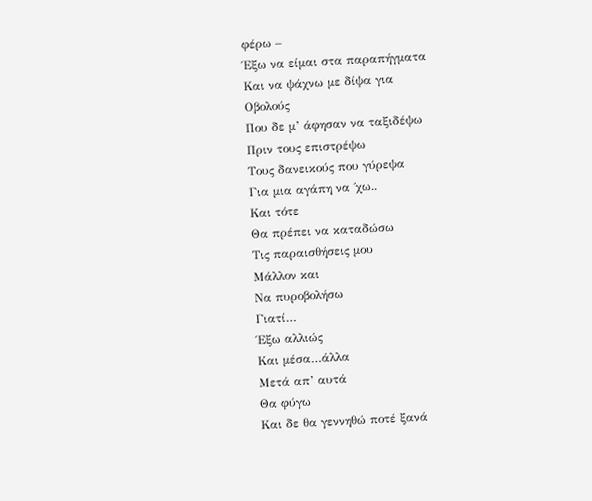φέρω –
Έξω να είμαι στα παραπήγματα
Και να ψάχνω με δίψα για
Οβολούς
Που δε μ’ άφησαν να ταξιδέψω
Πριν τους επιστρέψω
Τους δανεικούς που γύρεψα
Για μια αγάπη να ΄χω..
Και τότε
Θα πρέπει να καταδώσω
Τις παραισθήσεις μου
Μάλλον και
Να πυροβολήσω
Γιατί…
Έξω αλλιώς
Και μέσα…άλλα
Μετά απ’ αυτά
Θα φύγω
Και δε θα γεννηθώ ποτέ ξανά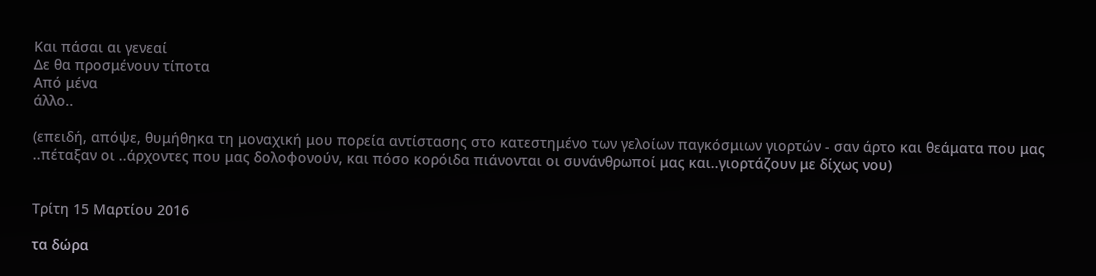Και πάσαι αι γενεαί
Δε θα προσμένουν τίποτα
Από μένα
άλλο..

(επειδή, απόψε, θυμήθηκα τη μοναχική μου πορεία αντίστασης στο κατεστημένο των γελοίων παγκόσμιων γιορτών - σαν άρτο και θεάματα που μας ..πέταξαν οι ..άρχοντες που μας δολοφονούν, και πόσο κορόιδα πιάνονται οι συνάνθρωποί μας και..γιορτάζουν με δίχως νου)


Τρίτη 15 Μαρτίου 2016

τα δώρα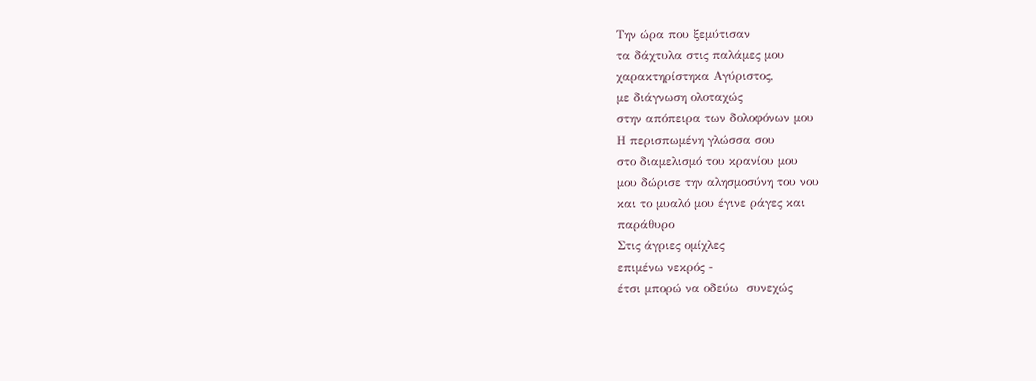Την ώρα που ξεμύτισαν
τα δάχτυλα στις παλάμες μου
χαρακτηρίστηκα Αγύριστος,
με διάγνωση ολοταχώς
στην απόπειρα των δολοφόνων μου
Η περισπωμένη γλώσσα σου
στο διαμελισμό του κρανίου μου
μου δώρισε την αλησμοσύνη του νου
και το μυαλό μου έγινε ράγες και
παράθυρο
Στις άγριες ομίχλες
επιμένω νεκρός -
έτσι μπορώ να οδεύω  συνεχώς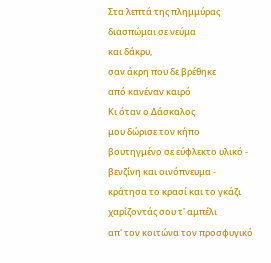Στα λεπτά της πλημμύρας
διασπώμαι σε νεύμα
και δάκρυ,
σαν άκρη που δε βρέθηκε
από κανέναν καιρό
Κι όταν ο Δάσκαλος
μου δώρισε τον κήπο
βουτηγμένο σε εύφλεκτο υλικό -
βενζίνη και οινόπνευμα -
κράτησα το κρασί και το γκάζι
χαρίζοντάς σου τ' αμπέλι
απ' τον κοιτώνα τον προσφυγικό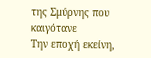της Σμύρνης που καιγότανε
Την εποχή εκείνη,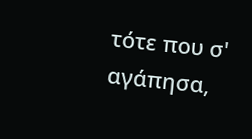τότε που σ' αγάπησα,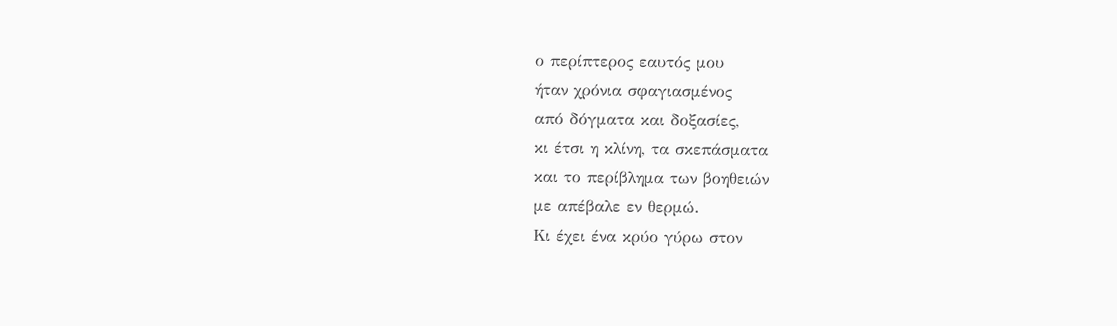ο περίπτερος εαυτός μου
ήταν χρόνια σφαγιασμένος
από δόγματα και δοξασίες,
κι έτσι η κλίνη, τα σκεπάσματα
και το περίβλημα των βοηθειών
με απέβαλε εν θερμώ.
Κι έχει ένα κρύο γύρω στον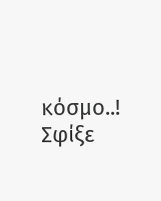κόσμο..!
Σφίξε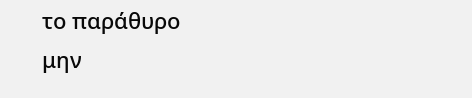το παράθυρο
μην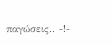παγώσεις.. -!-